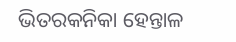ଭିତରକନିକା ହେନ୍ତାଳ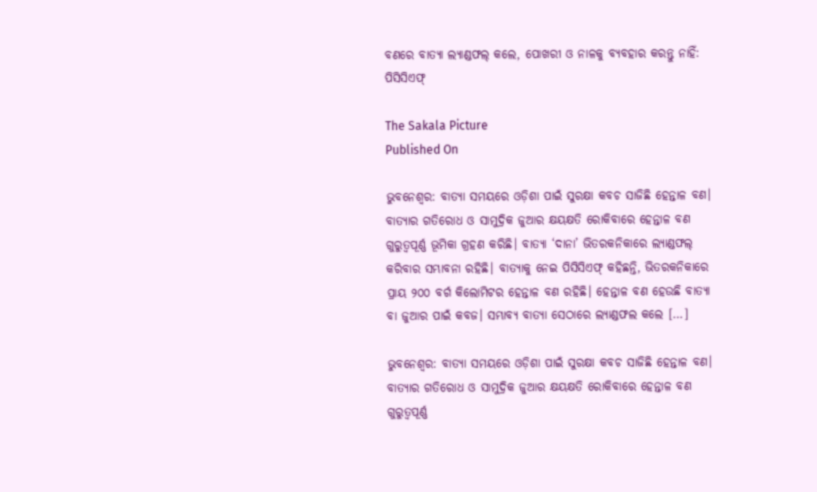ବଣରେ ବାତ୍ୟା ଲ୍ୟାଣ୍ଡଫଲ୍‌ କଲେ, ପୋଖରୀ ଓ ନାଳକୁ ବ୍ୟବହାର କରନ୍ତୁ ନାହିଁ: ପିସିସିଏଫ୍‌

The Sakala Picture
Published On

ଭୁବନେଶ୍ବର: ବାତ୍ୟା ସମୟରେ ଓଡ଼ିଶା ପାଇଁ ସୁରକ୍ଷା କବଚ ସାଜିଛି ହେନ୍ତାଳ ବଣ। ବାତ୍ୟାର ଗତିରୋଧ ଓ ସାମୁଦ୍ରିକ ଜୁଆର କ୍ଷୟକ୍ଷତି ରୋକିବାରେ ହେନ୍ତାଳ ବଣ ଗୁରୁତ୍ୱପୂର୍ଣ୍ଣ ଭୂମିକା ଗ୍ରହଣ କରିଛି। ବାତ୍ୟା ‘ଦାନା’ ଭିତରକନିକାରେ ଲ୍ୟାଣ୍ଡଫଲ୍‌ କରିବାର ସମ୍ଭାବନା ରହିଛି। ବାତ୍ୟାକୁ ନେଇ ପିସିସିଏଫ୍‌ କହିଛନ୍ତି, ଭିତରକନିକାରେ ପ୍ରାୟ ୨୦୦ ବର୍ଗ କିଲୋମିଟର ହେନ୍ତାଳ ବଣ ରହିଛି। ହେନ୍ତାଳ ବଣ ହେଉଛି ବାତ୍ୟା ବା ଜୁଆର ପାଇଁ କବଜ। ସମ୍ଭାବ୍ୟ ବାତ୍ୟା ସେଠାରେ ଲ୍ୟାଣ୍ଡଫଲ କଲେ […]

ଭୁବନେଶ୍ବର: ବାତ୍ୟା ସମୟରେ ଓଡ଼ିଶା ପାଇଁ ସୁରକ୍ଷା କବଚ ସାଜିଛି ହେନ୍ତାଳ ବଣ। ବାତ୍ୟାର ଗତିରୋଧ ଓ ସାମୁଦ୍ରିକ ଜୁଆର କ୍ଷୟକ୍ଷତି ରୋକିବାରେ ହେନ୍ତାଳ ବଣ ଗୁରୁତ୍ୱପୂର୍ଣ୍ଣ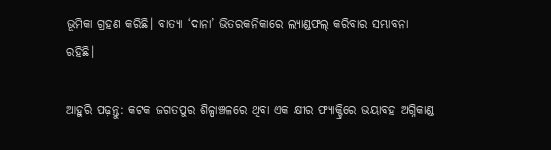ଭୂମିକା ଗ୍ରହଣ କରିଛି। ବାତ୍ୟା ‘ଦାନା’ ଭିତରକନିକାରେ ଲ୍ୟାଣ୍ଡଫଲ୍‌ କରିବାର ସମ୍ଭାବନା ରହିଛି।

ଆହୁରି ପଢ଼ନ୍ତୁ: କଟକ ଜଗତପୁର ଶିଳ୍ପାଞ୍ଚଳରେ ଥିବା ଏକ କ୍ଷୀର ଫ୍ୟାକ୍ଟ୍ରିରେ ଭୟାବହ ଅଗ୍ନିକାଣ୍ଡ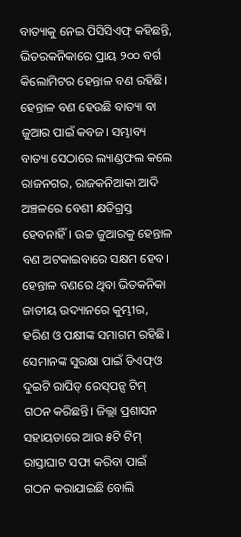ବାତ୍ୟାକୁ ନେଇ ପିସିସିଏଫ୍‌ କହିଛନ୍ତି, ଭିତରକନିକାରେ ପ୍ରାୟ ୨୦୦ ବର୍ଗ କିଲୋମିଟର ହେନ୍ତାଳ ବଣ ରହିଛି। ହେନ୍ତାଳ ବଣ ହେଉଛି ବାତ୍ୟା ବା ଜୁଆର ପାଇଁ କବଜ। ସମ୍ଭାବ୍ୟ ବାତ୍ୟା ସେଠାରେ ଲ୍ୟାଣ୍ଡଫଲ କଲେ ରାଜନଗର, ରାଜକନିଆକା ଆଦି ଅଞ୍ଚଳରେ ବେଶୀ କ୍ଷତିଗ୍ରସ୍ତ ହେବନାହିଁ। ଉଚ୍ଚ ଜୁଆରକୁ ହେନ୍ତାଳ ବଣ ଅଟକାଇବାରେ ସକ୍ଷମ ହେବ। ହେନ୍ତାଳ ବଣରେ ଥିବା ଭିତକନିକା ଜାତୀୟ ଉଦ୍ୟାନରେ କୁମ୍ଭୀର, ହରିଣ ଓ ପକ୍ଷୀଙ୍କ ସମାଗମ ରହିଛି। ସେମାନଙ୍କ ସୁରକ୍ଷା ପାଇଁ ଡିଏଫ୍‌ଓ ଦୁଇଟି ରାପିଡ୍‌ ରେସ୍‌ପନ୍ସ ଟିମ୍‌ ଗଠନ କରିଛନ୍ତି। ଜିଲ୍ଲା ପ୍ରଶାସନ ସହାୟତାରେ ଆଉ ୫ଟି ଟିମ୍‌ ରାସ୍ତାଘାଟ ସଫା କରିବା ପାଇଁ ଗଠନ କରାଯାଇଛି ବୋଲି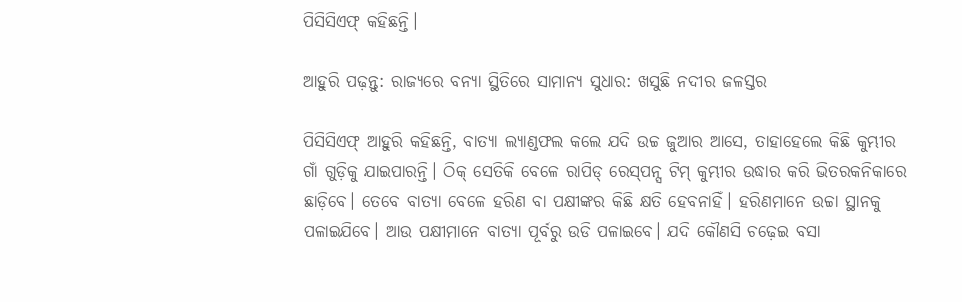ପିସିସିଏଫ୍‌ କହିଛନ୍ତି।

ଆହୁରି ପଢ଼ନ୍ତୁ: ରାଜ୍ୟରେ ବନ୍ୟା ସ୍ଥିତିରେ ସାମାନ୍ୟ ସୁଧାର: ଖସୁଛି ନଦୀର ଜଳସ୍ତର

ପିସିସିଏଫ୍‌ ଆହୁରି କହିଛନ୍ତି, ବାତ୍ୟା ଲ୍ୟାଣ୍ଡଫଲ କଲେ ଯଦି ଉଚ୍ଚ ଜୁଆର ଆସେ, ତାହାହେଲେ କିଛି କୁମ୍ଭୀର ଗାଁ ଗୁଡ଼ିକୁ ଯାଇପାରନ୍ତି। ଠିକ୍‌ ସେତିକି ବେଳେ ରାପିଡ୍‌ ରେସ୍‌ପନ୍ସ ଟିମ୍‌ କୁମ୍ଭୀର ଉଦ୍ଧାର କରି ଭିତରକନିକାରେ ଛାଡ଼ିବେ। ତେବେ ବାତ୍ୟା ବେଳେ ହରିଣ ବା ପକ୍ଷୀଙ୍କର କିଛି କ୍ଷତି ହେବନାହିଁ। ହରିଣମାନେ ଉଚ୍ଚା ସ୍ଥାନକୁ ପଳାଇଯିବେ। ଆଉ ପକ୍ଷୀମାନେ ବାତ୍ୟା ପୂର୍ବରୁ ଉଡି ପଳାଇବେ। ଯଦି କୌଣସି ଚଢ଼େଇ ବସା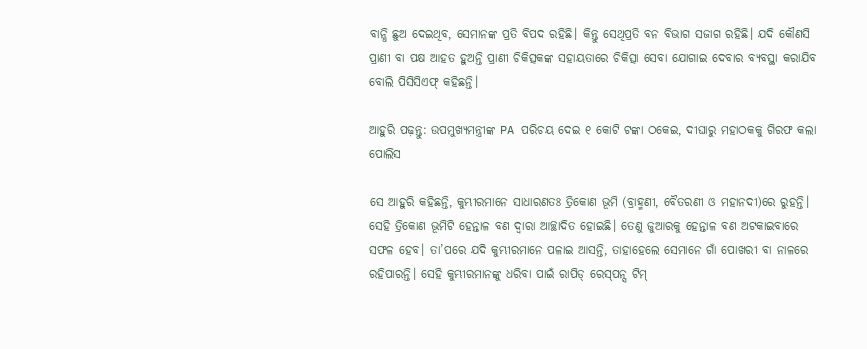ବାନ୍ଧି ଛୁଅ ଦେଇଥିବ, ସେମାନଙ୍କ ପ୍ରତି ବିପଦ ରହିଛି। କିନ୍ତୁ ସେଥିପ୍ରତି ବନ ବିଭାଗ ସଜାଗ ରହିଛି। ଯଦି କୌଣସି ପ୍ରାଣୀ ବା ପକ୍ଷ ଆହତ ହୁଅନ୍ତି ପ୍ରାଣୀ ଚିକିତ୍ସକଙ୍କ ସହାୟତାରେ ଚିକିତ୍ସା ସେବା ଯୋଗାଇ ଦେବାର ବ୍ୟବସ୍ଥା କରାଯିବ ବୋଲି ପିସିସିଏଫ୍‌ କହିଛନ୍ତି।

ଆହୁରି ପଢ଼ନ୍ତୁ: ଉପମୁଖ୍ୟମନ୍ତ୍ରୀଙ୍କ PA ପରିଚୟ ଦେଇ ୧ କୋଟି ଟଙ୍କା ଠକେଇ, ଦୀଘାରୁ ମହାଠକକୁ ଗିରଫ କଲା ପୋଲିସ

ସେ ଆହୁରି କହିଛନ୍ତି, କୁମ୍ଭୀରମାନେ ସାଧାରଣତଃ ତ୍ରିକୋଣ ଭୂମି (ବ୍ରାହ୍ମଣୀ, ବୈତରଣୀ ଓ ମହାନଦୀ)ରେ ରୁହନ୍ତି। ସେହି ତ୍ରିକୋଣ ଭୂମିଟି ହେନ୍ତାଳ ବଣ ଦ୍ୱାରା ଆଚ୍ଛାଦିତ ହୋଇଛି। ତେଣୁ ଜୁଆରକୁ ହେନ୍ତାଳ ବଣ ଅଟକାଇବାରେ ସଫଳ ହେବ। ତା’ପରେ ଯଦି କୁମ୍ଭୀରମାନେ ପଳାଇ ଆସନ୍ତି, ତାହାହେଲେ ସେମାନେ ଗାଁ ପୋଖରୀ ବା ନାଳରେ ରହିପାରନ୍ତି। ସେହି କୁମ୍ଭୀରମାନଙ୍କୁ ଧରିବା ପାଇଁ ରାପିଡ୍‌ ରେସ୍‌ପନ୍ସ ଟିମ୍‌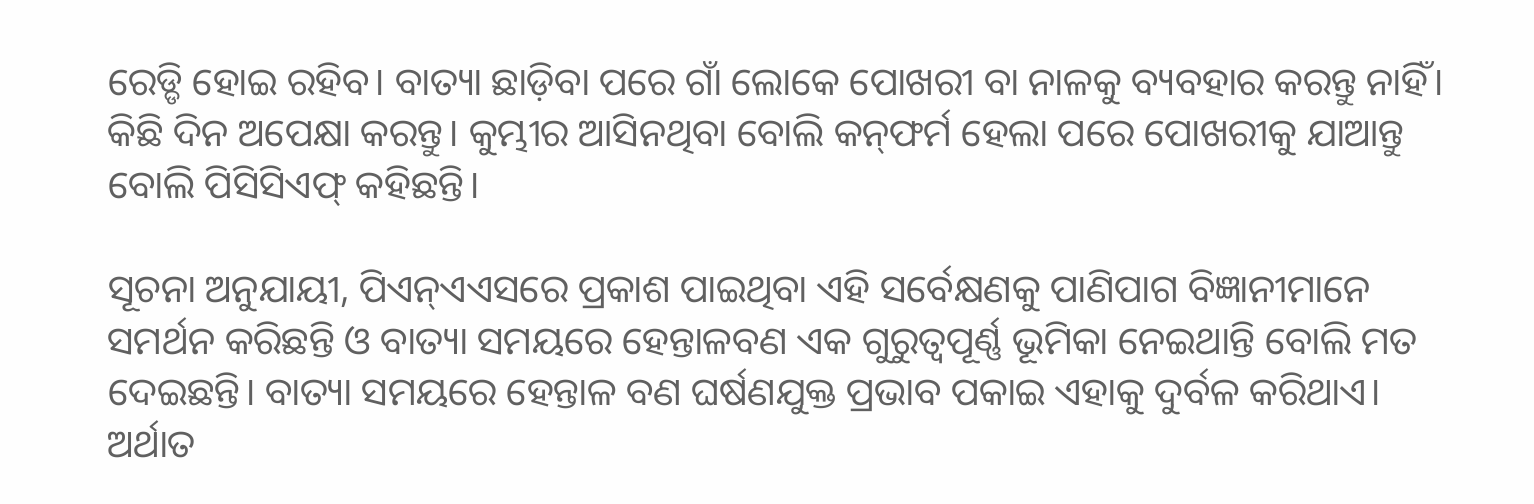ରେଡ୍ଡି ହୋଇ ରହିବ। ବାତ୍ୟା ଛାଡ଼ିବା ପରେ ଗାଁ ଲୋକେ ପୋଖରୀ ବା ନାଳକୁ ବ୍ୟବହାର କରନ୍ତୁ ନାହିଁ। କିଛି ଦିନ ଅପେକ୍ଷା କରନ୍ତୁ। କୁମ୍ଭୀର ଆସିନଥିବା ବୋଲି କନ୍‌ଫର୍ମ ହେଲା ପରେ ପୋଖରୀକୁ ଯାଆନ୍ତୁ ବୋଲି ପିସିସିଏଫ୍‌ କହିଛନ୍ତି।

ସୂଚନା ଅନୁଯାୟୀ, ପିଏନ୍‍ଏଏସରେ ପ୍ରକାଶ ପାଇଥିବା ଏହି ସର୍ବେକ୍ଷଣକୁ ପାଣିପାଗ ବିଜ୍ଞାନୀମାନେ ସମର୍ଥନ କରିଛନ୍ତି ଓ ବାତ୍ୟା ସମୟରେ ହେନ୍ତାଳବଣ ଏକ ଗୁରୁତ୍ୱପୂର୍ଣ୍ଣ ଭୂମିକା ନେଇଥାନ୍ତି ବୋଲି ମତ ଦେଇଛନ୍ତି। ବାତ୍ୟା ସମୟରେ ହେନ୍ତାଳ ବଣ ଘର୍ଷଣଯୁକ୍ତ ପ୍ରଭାବ ପକାଇ ଏହାକୁ ଦୁର୍ବଳ କରିଥାଏ। ଅର୍ଥାତ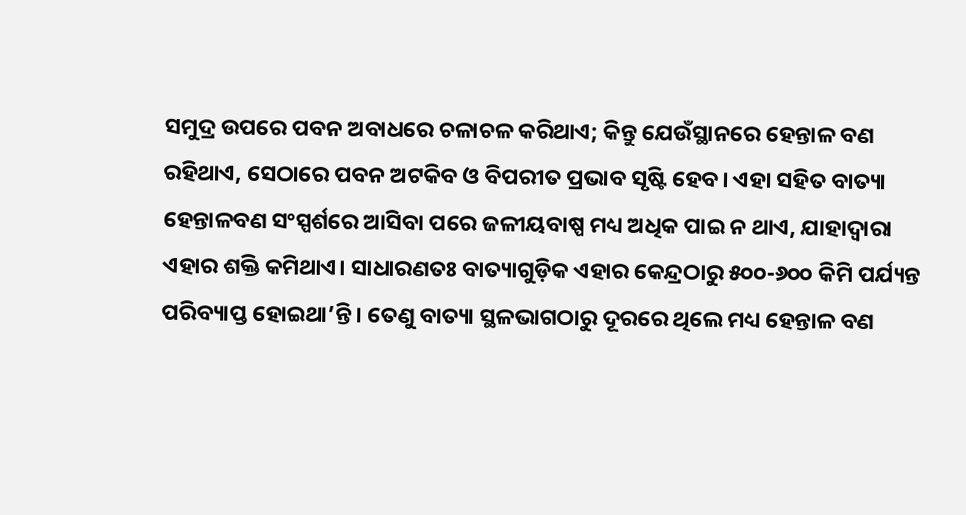ସମୁଦ୍ର ଉପରେ ପବନ ଅବାଧରେ ଚଳାଚଳ କରିଥାଏ; କିନ୍ତୁ ଯେଉଁସ୍ଥାନରେ ହେନ୍ତାଳ ବଣ ରହିଥାଏ, ସେଠାରେ ପବନ ଅଟକିବ ଓ ବିପରୀତ ପ୍ରଭାବ ସୃଷ୍ଟି ହେବ। ଏହା ସହିତ ବାତ୍ୟା ହେନ୍ତାଳବଣ ସଂସ୍ପର୍ଶରେ ଆସିବା ପରେ ଜଳୀୟବାଷ୍ପ ମଧ୍ୟ ଅଧିକ ପାଇ ନ ଥାଏ, ଯାହାଦ୍ୱାରା ଏହାର ଶକ୍ତି କମିଥାଏ। ସାଧାରଣତଃ ବାତ୍ୟାଗୁଡ଼ିକ ଏହାର କେନ୍ଦ୍ରଠାରୁ ୫୦୦-୬୦୦ କିମି ପର୍ଯ୍ୟନ୍ତ ପରିବ୍ୟାପ୍ତ ହୋଇଥା’ନ୍ତି। ତେଣୁ ବାତ୍ୟା ସ୍ଥଳଭାଗଠାରୁ ଦୂରରେ ଥିଲେ ମଧ୍ୟ ହେନ୍ତାଳ ବଣ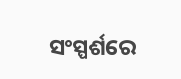ସଂସ୍ପର୍ଶରେ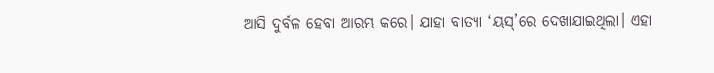ଆସି ଦୁର୍ବଳ ହେବା ଆରମ୍ଭ କରେ। ଯାହା ବାତ୍ୟା ‘ୟସ୍‍’ରେ ଦେଖାଯାଇଥିଲା। ଏହା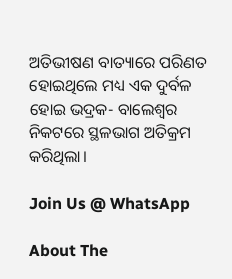ଅତିଭୀଷଣ ବାତ୍ୟାରେ ପରିଣତ ହୋଇଥିଲେ ମଧ୍ୟ ଏକ ଦୁର୍ବଳ ହୋଇ ଭଦ୍ରକ- ବାଲେଶ୍ୱର ନିକଟରେ ସ୍ଥଳଭାଗ ଅତିକ୍ରମ କରିଥିଲା।

Join Us @ WhatsApp

About The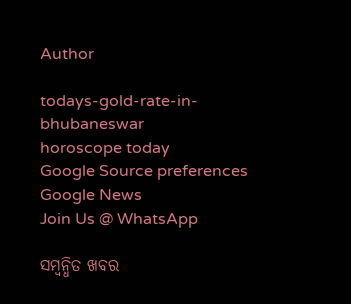Author

todays-gold-rate-in-bhubaneswar
horoscope today
Google Source preferences
Google News
Join Us @ WhatsApp

ସମ୍ବନ୍ଧିତ ଖବର